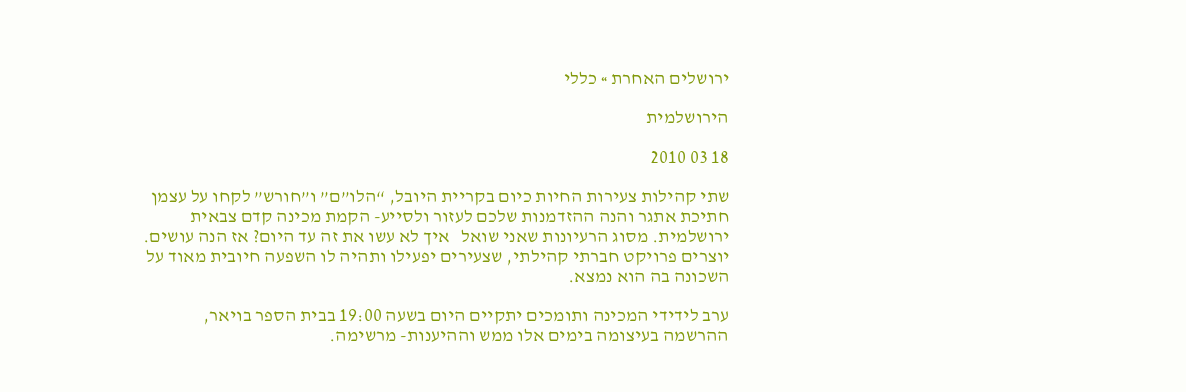ירושלים האחרת » כללי

הירושלמית

18 03 2010

שתי קהילות צעירות החיות כיום בקריית היובל, “הלו”ם” ו”חורש” לקחו על עצמן חתיכת אתגר והנה ההזדמנות שלכם לעזור ולסייע- הקמת מכינה קדם צבאית ירושלמית. מסוג הרעיונות שאני שואל   איך לא עשו את זה עד היום? אז הנה עושים. יוצרים פרויקט חברתי קהילתי, שצעירים יפעילו ותהיה לו השפעה חיובית מאוד על השכונה בה הוא נמצא.

ערב לידידי המכינה ותומכים יתקיים היום בשעה 19:00 בבית הספר בויאר, ההרשמה בעיצומה בימים אלו ממש וההיענות- מרשימה.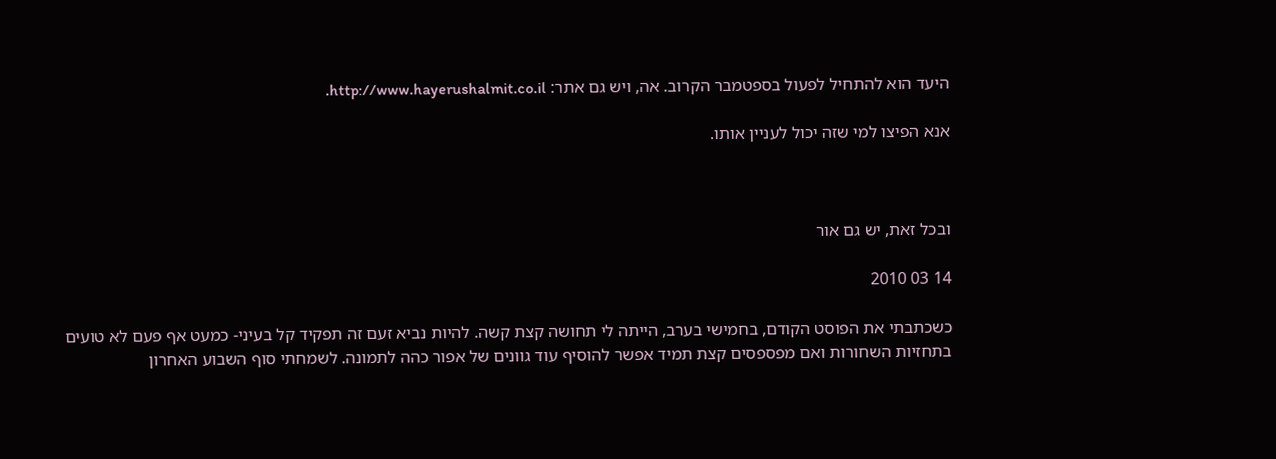היעד הוא להתחיל לפעול בספטמבר הקרוב. אה, ויש גם אתר: http://www.hayerushalmit.co.il.

אנא הפיצו למי שזה יכול לעניין אותו.



ובכל זאת, יש גם אור

14 03 2010

כשכתבתי את הפוסט הקודם, בחמישי בערב, הייתה לי תחושה קצת קשה. להיות נביא זעם זה תפקיד קל בעיני- כמעט אף פעם לא טועים בתחזיות השחורות ואם מפספסים קצת תמיד אפשר להוסיף עוד גוונים של אפור כהה לתמונה. לשמחתי סוף השבוע האחרון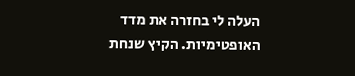העלה לי בחזרה את מדד האופטימיות. הקיץ שנחת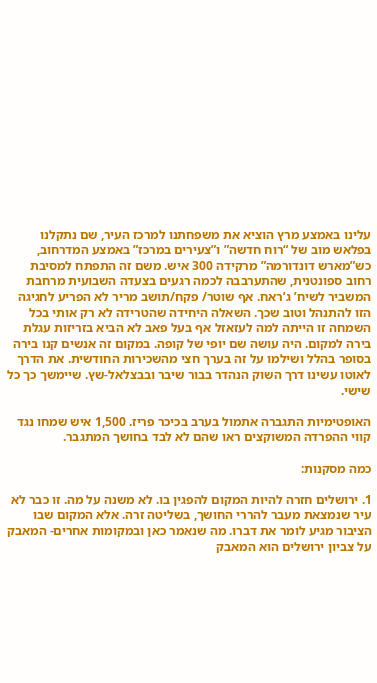עלינו באמצע מרץ הוציא את משפחתנו למרכז העיר, שם נתקלנו בפלאש מוב של “רוח חדשה” ו”צעירים במרכז” באמצע המדרחוב, כש”מארש דונדורמה” מרקידה 300 איש. משם זה התפתח למסיבת רחוב ספונטנית, שהתערבבה לכמה רגעים בצעדה השבועית מרחבת המשביר לשיח’ ג’ראח. אף שוטר/ פקח/תושב מריר לא הפריע לחגיגה הזו להתנהל וטוב שכך. השאלה היחידה שהטרידה לא רק אותי בכל השמחה זו הייתה למה לעזאזל אף בעל פאב לא הביא בזריזות עגלת בירה למקום. היה עושה שם יופי של קופה. במקום זה אנשים קנו בירה בסופר בהלל ושילמו על זה בערך חצי מהשכירות החודשית. את הדרך לאוטו עשינו דרך השוק הנהדר בבור שיבר ובבצלאל-שץ. שיימשך כך כל שישי.

האופטימיות התגברה אתמול בערב בכיכר פריז. 1,500 איש שמחו נגד קווי ההפרדה המשוקצים ראו שהם לא לבד בחושך המתגבר.

כמה מסקנות:

1. ירושלים חזרה להיות המקום להפגין בו. לא משנה על מה. זו כבר לא עיר שנמצאת מעבר להררי החושך, בשליטה זרה. אלא המקום שבו הציבור מגיע לומר את דברו. מה שנאמר כאן ובמקומות אחרים- המאבק על צביון ירושלים הוא המאבק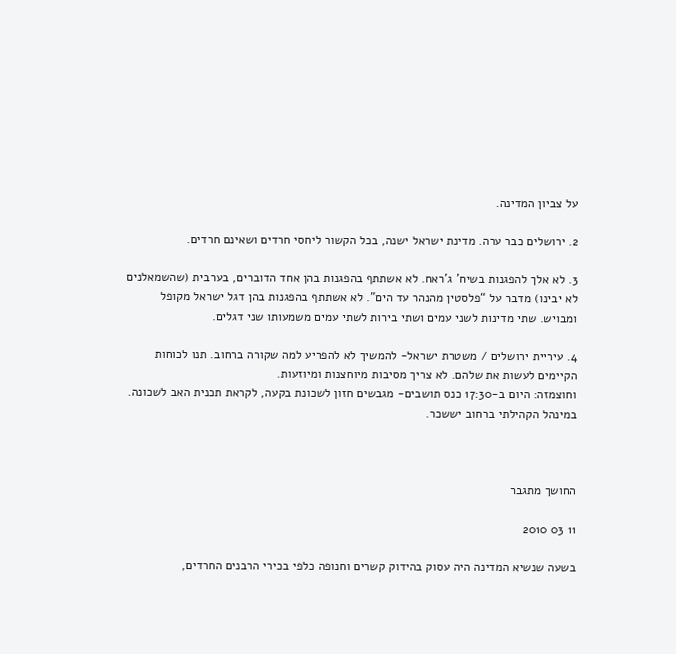על צביון המדינה.

2. ירושלים כבר ערה. מדינת ישראל ישנה, בכל הקשור ליחסי חרדים ושאינם חרדים.

3. לא אלך להפגנות בשיח’ ג’ראח. לא אשתתף בהפגנות בהן אחד הדוברים, בערבית (שהשמאלנים לא יבינו) מדבר על “פלסטין מהנהר עד הים”. לא אשתתף בהפגנות בהן דגל ישראל מקופל ומבויש. שתי מדינות לשני עמים ושתי בירות לשתי עמים משמעותו שני דגלים.

4. עיריית ירושלים / משטרת ישראל- להמשיך לא להפריע למה שקורה ברחוב. תנו לכוחות הקיימים לעשות את שלהם. לא צריך מסיבות מיוחצנות ומיוזעות.
וחוצמזה: היום ב-17:30 כנס תושבים- מגבשים חזון לשכונת בקעה, לקראת תכנית האב לשכונה. במינהל הקהילתי ברחוב יששכר.



החושך מתגבר

11 03 2010

בשעה שנשיא המדינה היה עסוק בהידוק קשרים וחנופה כלפי בכירי הרבנים החרדים,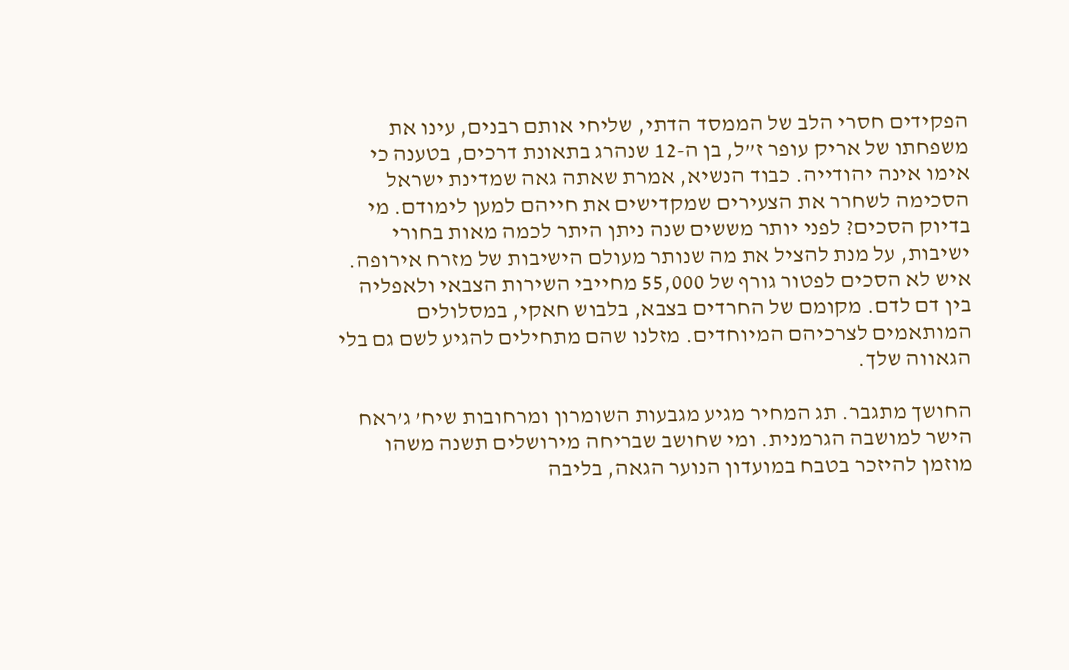הפקידים חסרי הלב של הממסד הדתי, שליחי אותם רבנים, עינו את משפחתו של אריק עופר ז”ל, בן ה-12 שנהרג בתאונת דרכים, בטענה כי אימו אינה יהודייה. כבוד הנשיא, אמרת שאתה גאה שמדינת ישראל הסכימה לשחרר את הצעירים שמקדישים את חייהם למען לימודם. מי בדיוק הסכים? לפני יותר מששים שנה ניתן היתר לכמה מאות בחורי ישיבות, על מנת להציל את מה שנותר מעולם הישיבות של מזרח אירופה. איש לא הסכים לפטור גורף של 55,000 מחייבי השירות הצבאי ולאפליה בין דם לדם. מקומם של החרדים בצבא, בלבוש חאקי, במסלולים המותאמים לצרכיהם המיוחדים. מזלנו שהם מתחילים להגיע לשם גם בלי הגאווה שלך.

החושך מתגבר. תג המחיר מגיע מגבעות השומרון ומרחובות שיח’ ג’ראח הישר למושבה הגרמנית. ומי שחושב שבריחה מירושלים תשנה משהו מוזמן להיזכר בטבח במועדון הנוער הגאה, בליבה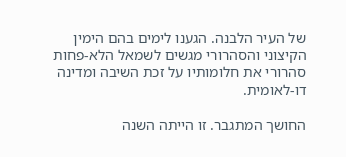של העיר הלבנה. הגענו לימים בהם הימין הקיצוני והסהרורי מגשים לשמאל הלא-פחות סהרורי את חלומותיו על זכת השיבה ומדינה דו-לאומית.

החושך המתגבר. זו הייתה השנה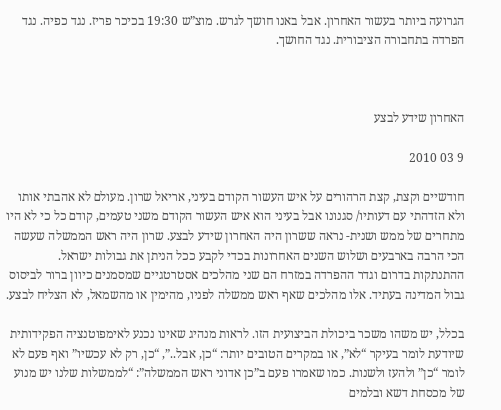הגרועה ביותר בעשור האחרון. אבל באנו חושך לגרש. מוצ”ש 19:30 בכיכר פריז. נגד כפיה. נגד הפרדה בתחבורה הציבורית. נגד החושך.



האחרון שידע לבצע

9 03 2010

חודשיים וקצת, קצת הרהורים על איש העשור הקודם בעיני, אריאל שרון. מעולם לא אהבתי אותו ולא הזדהתי עם דעותיו/ סגנונו אבל בעיני הוא איש העשור הקודם משני טעמים, קודם כל כי לא היו מתחרים של ממש ושנית- נראה ששרון היה האחרון שידע לבצע. שרון היה ראש הממשלה שעשה הכי הרבה בארבעים ושלוש השנים האחרונות בכדי לקבע ככל הניתן את גבולות ישראל. ההתנתקות בדרום וגדר ההפרדה במזרח הם שני מהלכים אסטרטגיים שמסמנים כיוון ברור לביסוס גבול המדינה בעתיד. אלו מהלכים שאף ראש ממשלה לפניו, מהימין או מהשמאל, לא הצליח לבצע.

בכלל, יש משהו משכר ביכולת הביצועית הזו. לראות מנהיג שאינו נכנע לאימפוטנציה הפקידותית שיודעת לומר בעיקר “לא”, או במקרים הטובים יותר: “כן, אבל..”, “כן, רק לא עכשיו” ואף פעם לא לומר “כן” ולהעז ולשנות. כמו שאמרו פעם ב”כן אדוני ראש הממשלה”: “לממשלות שלנו יש מנוע של מכסחת דשא ובלמים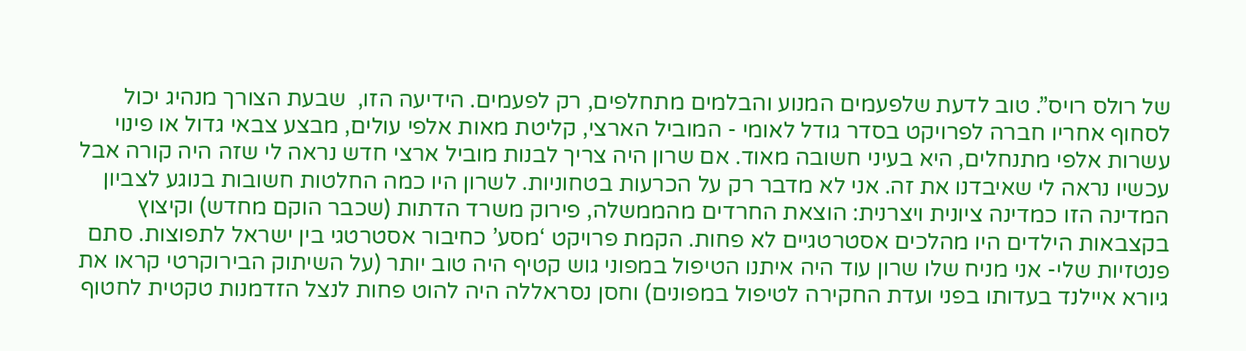של רולס רויס”. טוב לדעת שלפעמים המנוע והבלמים מתחלפים, רק לפעמים. הידיעה הזו,  שבעת הצורך מנהיג יכול לסחוף אחריו חברה לפרויקט בסדר גודל לאומי - המוביל הארצי, קליטת מאות אלפי עולים, מבצע צבאי גדול או פינוי עשרות אלפי מתנחלים, היא בעיני חשובה מאוד. אם שרון היה צריך לבנות מוביל ארצי חדש נראה לי שזה היה קורה אבל עכשיו נראה לי שאיבדנו את זה. אני לא מדבר רק על הכרעות בטחוניות. לשרון היו כמה החלטות חשובות בנוגע לצביון המדינה הזו כמדינה ציונית ויצרנית: הוצאת החרדים מהממשלה, פירוק משרד הדתות (שכבר הוקם מחדש) וקיצוץ בקצבאות הילדים היו מהלכים אסטרטגיים לא פחות. הקמת פרויקט ‘מסע’ כחיבור אסטרטגי בין ישראל לתפוצות. סתם פנטזיות שלי- אני מניח שלו שרון עוד היה איתנו הטיפול במפוני גוש קטיף היה טוב יותר (על השיתוק הבירוקרטי קראו את גיורא איילנד בעדותו בפני ועדת החקירה לטיפול במפונים) וחסן נסראללה היה להוט פחות לנצל הזדמנות טקטית לחטוף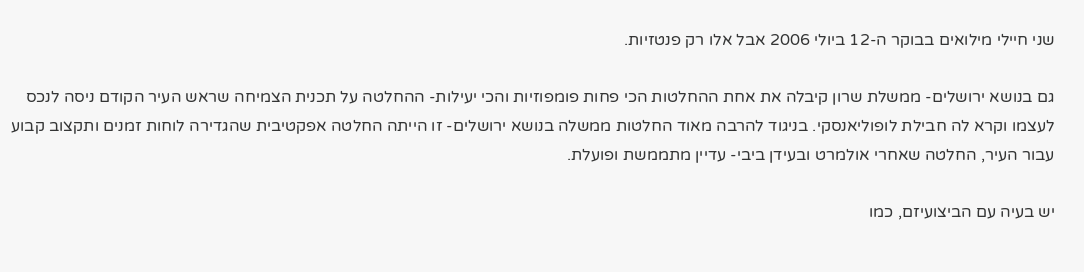שני חיילי מילואים בבוקר ה-12 ביולי 2006 אבל אלו רק פנטזיות.

גם בנושא ירושלים- ממשלת שרון קיבלה את אחת ההחלטות הכי פחות פומפוזיות והכי יעילות- ההחלטה על תכנית הצמיחה שראש העיר הקודם ניסה לנכס לעצמו וקרא לה חבילת לופוליאנסקי. בניגוד להרבה מאוד החלטות ממשלה בנושא ירושלים- זו הייתה החלטה אפקטיבית שהגדירה לוחות זמנים ותקצוב קבוע עבור העיר, החלטה שאחרי אולמרט ובעידן ביבי- עדיין מתממשת ופועלת.

יש בעיה עם הביצועיזם, כמו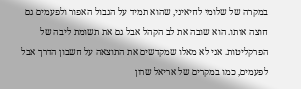במקרה של שלומי לחיאיני, שהוא תמיד על הגבול האפור ולפעמים גם חוצה אותו. הוא שובה את לב הקהל אבל גם את תשומת ליבה של הפרקליטות. אני לא מאלו שמקדשים את התוצאה על חשבון הדרך אבל לפעמים, כמו במקרים של אריאל שרון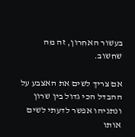בעשור האחרון, זה מה שחשוב.

אם צריך לשים את האצבע על ההבדל הכי גדול בין שרון ונתניהו אפשר לדעתי לשים אותו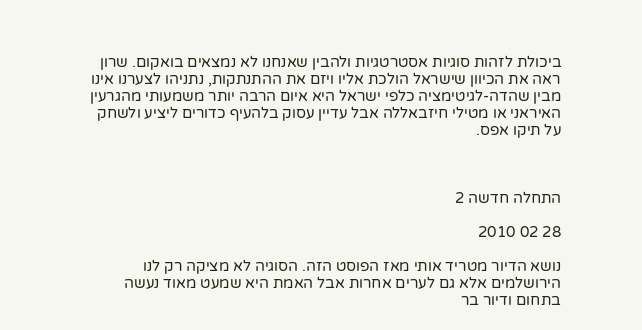ביכולת לזהות סוגיות אסטרטגיות ולהבין שאנחנו לא נמצאים בואקום. שרון ראה את הכיוון שישראל הולכת אליו ויזם את ההתנתקות, נתניהו לצערנו אינו מבין שהדה-לגיטימציה כלפי ישראל היא איום הרבה יותר משמעותי מהגרעין האיראני או מטילי חיזבאללה אבל עדיין עסוק בלהעיף כדורים ליציע ולשחק על תיקו אפס.



התחלה חדשה 2

28 02 2010

נושא הדיור מטריד אותי מאז הפוסט הזה. הסוגיה לא מציקה רק לנו הירושלמים אלא גם לערים אחרות אבל האמת היא שמעט מאוד נעשה בתחום ודיור בר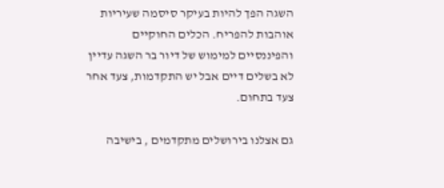השגה הפך להיות בעיקר סיסמה שעיריות אוהבות להפריח. הכלים החוקיים והפיננסיים למימוש של דיור בר השגה עדיין לא בשלים דיים אבל יש התקדמות, צעד אחר צעד בתחום.

גם אצלנו בירושלים מתקדמים , בישיבה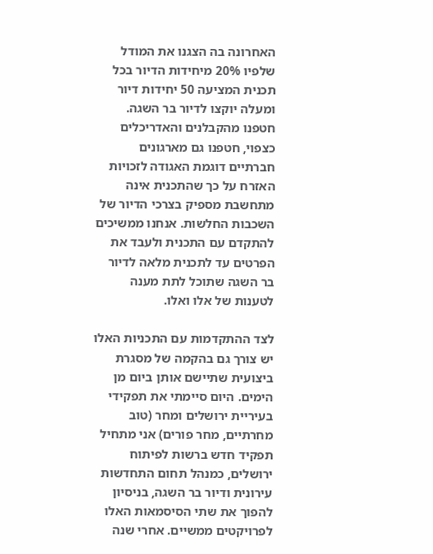האחרונה בה הצגנו את המודל שלפיו 20% מיחידות הדיור בכל תכנית המציעה 50 יחידות דיור ומעלה יוקצו לדיור בר השגה. חטפנו מהקבלנים והאדריכלים כצפוי, חטפנו גם מארגונים חברתיים דוגמת האגודה לזכויות האזרח על כך שהתכנית אינה מתחשבת מספיק בצרכי הדיור של השכבות החלשות. אנחנו ממשיכים להתקדם עם התכנית ולעבד את הפרטים עד לתכנית מלאה לדיור בר השגה שתוכל לתת מענה לטענות של אלו ואלו.

לצד ההתקדמות עם התכניות האלו יש צורך גם בהקמה של מסגרת ביצועית שתיישם אותן ביום מן הימים. היום סיימתי את תפקידי בעיריית ירושלים ומחר (טוב מחרתיים, מחר פורים) אני מתחיל תפקיד חדש ברשות לפיתוח ירושלים, כמנהל תחום התחדשות עירונית ודיור בר השגה, בניסיון להפוך את שתי הסיסמאות האלו לפרויקטים ממשיים. אחרי שנה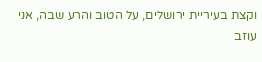וקצת בעיריית ירושלים, על הטוב והרע שבה, אני עוזב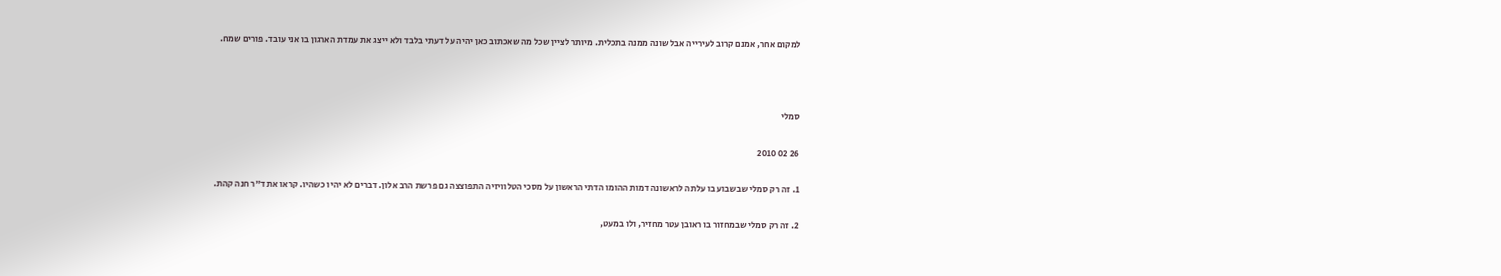למקום אחר, אמנם קרוב לעירייה אבל שונה ממנה בתכלית. מיותר לציין שכל מה שאכתוב כאן יהיה על דעתי בלבד ולא ייצג את עמדת הארגון בו אני עובד. פורים שמח.



סמלי

26 02 2010

1. זה רק סמלי שבשבוע בו עלתה לראשונה דמות ההומו הדתי הראשון על מסכי הטלוויזיה התפוצצה גם פרשת הרב אלון. דברים לא יהיו כשהיו. קראו את ד”ר חנה קהת.

2. זה רק סמלי שבמחזור בו ראובן עטר מחזיר, ולו במעט,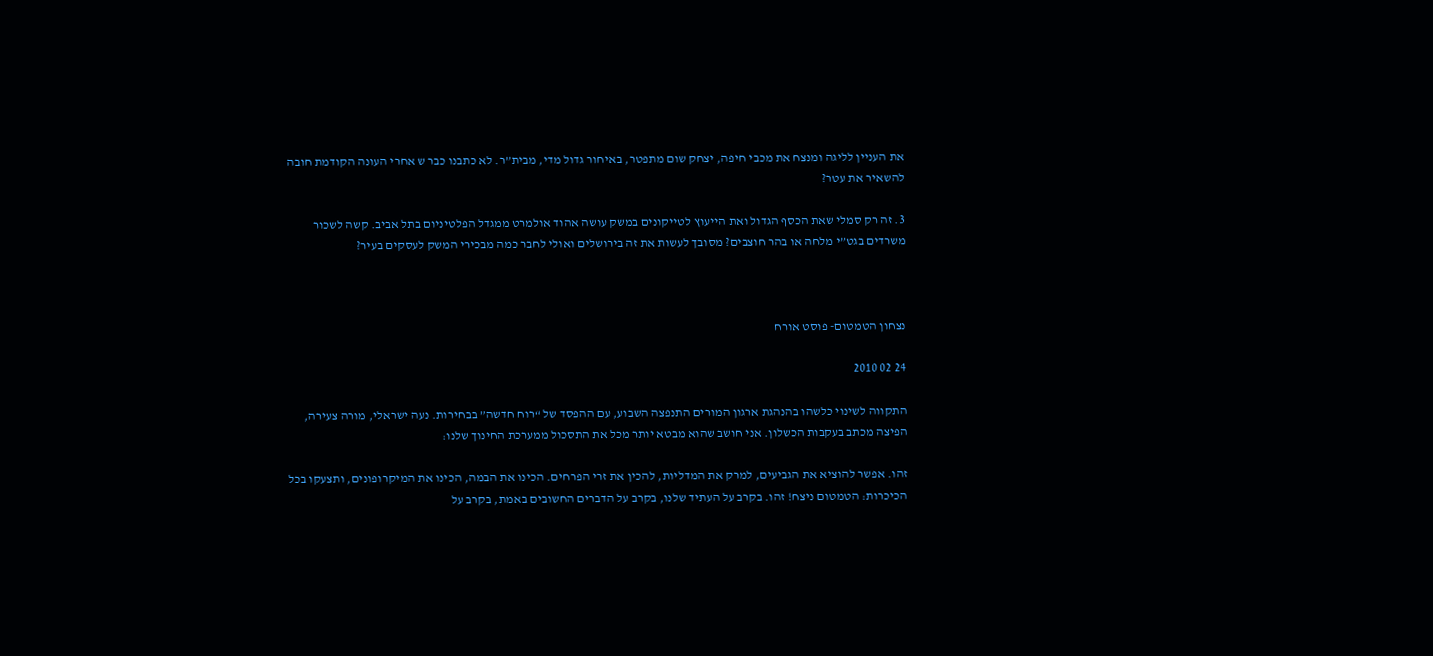את העניין לליגה ומנצח את מכבי חיפה, יצחק שום מתפטר, באיחור גדול מדי, מבית”ר. לא כתבנו כבר ש אחרי העונה הקודמת חובה להשאיר את עטר?

3. זה רק סמלי שאת הכסף הגדול ואת הייעוץ לטייקונים במשק עושה אהוד אולמרט ממגדל הפלטיניום בתל אביב. קשה לשכור משרדים בגט”י מלחה או בהר חוצבים? מסובך לעשות את זה בירושלים ואולי לחבר כמה מבכירי המשק לעסקים בעיר?



נצחון הטמטום- פוסט אורח

24 02 2010

התקווה לשינוי כלשהו בהנהגת ארגון המורים התנפצה השבוע, עם ההפסד של “רוח חדשה” בבחירות. נעה ישראלי, מורה צעירה, הפיצה מכתב בעקבות הכשלון. אני חושב שהוא מבטא יותר מכל את התסכול ממערכת החינוך שלנו:

זהו. אפשר להוציא את הגביעים, למרק את המדליות, להכין את זרי הפרחים. הכינו את הבמה, הכינו את המיקרופונים, ותצעקו בכל הכיכרות: הטמטום ניצח! זהו. בקרב על העתיד שלנו, בקרב על הדברים החשובים באמת, בקרב על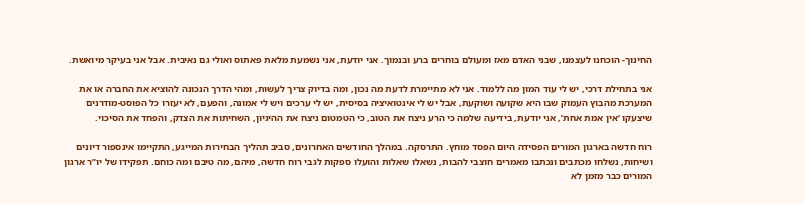החינוך- הוכחנו לעצמנו, שבני האדם מאז ומעולם בוחרים ברע ובנמוך. אני יודעת, אני נשמעת מלאת פאתוס ואולי גם נאיבית. אבל אני בעיקר מיואשת.

אני בתחילת דרכי, יש לי עוד המון מה ללמוד. אני לא מתיימרת לדעת מה נכון, ומה בדיוק צריך לעשות, ומהי הדרך הנכונה להוציא את החברה או את המערכת מהבוץ העמוק שבו היא שקועה ושוקעת, אבל יש לי אינטואיציה בסיסית, יש לי ערכים ויש לי אמונה, והפעם, לא יעזרו כל הפוסט-מודרנים שיצעקו ‘אין אמת אחת’, אני יודעת, בידיעה שלמה כי הרע ניצח את הטוב, כי הטמטום ניצח את ההיגיון, השחיתות את הצדק, והפחד את הסיכוי.

רוח חדשה בארגון המורים הפסידה היום הפסד מוחץ. התרסקה. במהלך החודשים האחרונים, סביב תהליך הבחירות המייגע, התקיימו אינספור דיונים ושיחות, נשלחו מכתבים ונכתבו מאמרים חוצבי להבות, נשאלו שאלות והועלו ספקות לגבי רוח חדשה, מיהם, מה טיבם ומה כוחם. תפקידו של יו”ר ארגון המורים כבר מזמן לא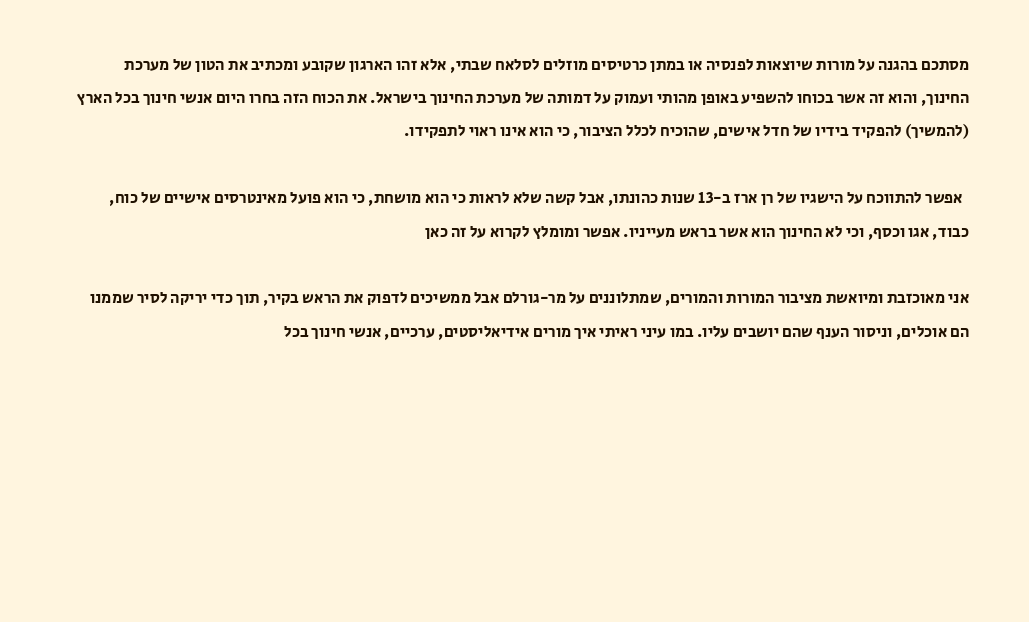מסתכם בהגנה על מורות שיוצאות לפנסיה או במתן כרטיסים מוזלים לסלאח שבתי, אלא זהו הארגון שקובע ומכתיב את הטון של מערכת החינוך, והוא זה אשר בכוחו להשפיע באופן מהותי ועמוק על דמותה של מערכת החינוך בישראל. את הכוח הזה בחרו היום אנשי חינוך בכל הארץ (להמשיך) להפקיד בידיו של חדל אישים, שהוכיח לכלל הציבור, כי הוא אינו ראוי לתפקידו.

  אפשר להתווכח על הישגיו של רן ארז ב-13 שנות כהונתו, אבל קשה שלא לראות כי הוא מושחת, כי הוא פועל מאינטרסים אישיים של כוח, כבוד, אגו וכסף, וכי לא החינוך הוא אשר בראש מעייניו. אפשר ומומלץ לקרוא על זה כאן

אני מאוכזבת ומיואשת מציבור המורות והמורים, שמתלוננים על מר-גורלם אבל ממשיכים לדפוק את הראש בקיר, תוך כדי יריקה לסיר שממנו הם אוכלים, וניסור הענף שהם יושבים עליו. במו עיני ראיתי איך מורים אידיאליסטים, ערכיים, אנשי חינוך בכל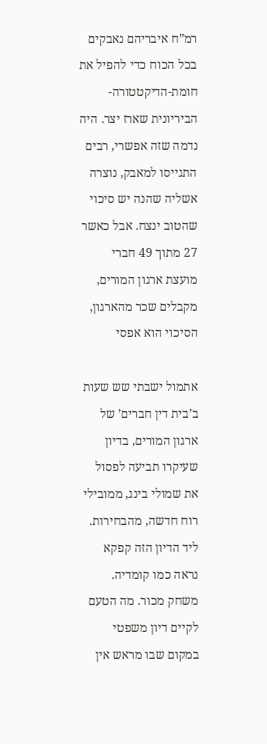רמ”ח איבריהם נאבקים בכל הכוח כדי להפיל את חומת-הדיקטטורה-הביריונית שארז יצר. היה נדמה שזה אפשרי, רבים התגייסו למאבק, נוצרה אשליה שהנה יש סיכוי שהטוב ינצח. אבל כאשר 27 מתוך 49 חברי מועצת ארגון המורים, מקבלים שכר מהארגון, הסיכוי הוא אפסי

אתמול ישבתי שש שעות ב’בית דין חברים’ של ארגון המורים, בדיון שעיקרו תביעה לפסול את שמולי בינג, ממובילי רוח חדשה, מהבחירות. ליד הדיון הזה קפקא נראה כמו קומדיה. משחק מכור. מה הטעם לקיים דיון משפטי במקום שבו מראש אין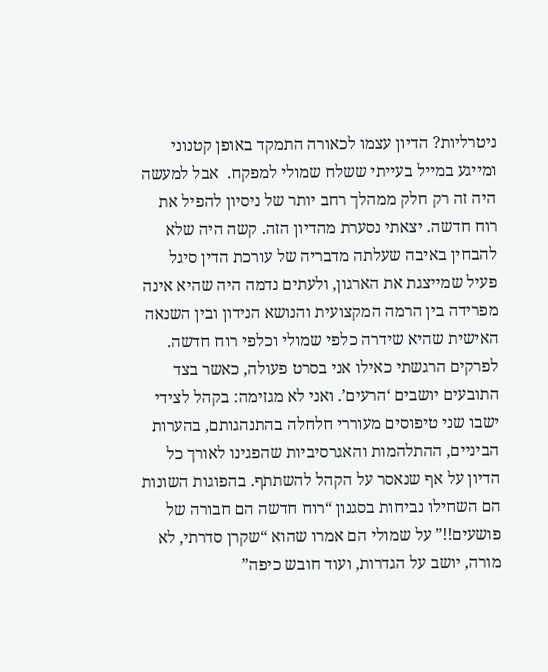ניטרליות? הדיון עצמו לכאורה התמקד באופן קטנוני ומייגע במייל בעייתי ששלח שמולי למפקח.  אבל למעשה היה זה רק חלק ממהלך רחב יותר של ניסיון להפיל את רוח חדשה. יצאתי נסערת מהדיון הזה. קשה היה שלא להבחין באיבה שעלתה מדבריה של עורכת הדין סיגל פעיל שמייצגת את הארגון, ולעתים נדמה היה שהיא אינה מפרידה בין הרמה המקצועית והנושא הנידון ובין השנאה האישית שהיא שידרה כלפי שמולי וכלפי רוח חדשה. לפרקים הרגשתי כאילו אני בסרט פעולה, כאשר בצד התובעים יושבים ‘הרעים’. ואני לא מגזימה: בקהל לצידי ישבו שני טיפוסים מעוררי חלחלה בהתנהגותם, בהערות הביניים, ההתלהמות והאגרסיביות שהפגינו לאורך כל הדיון על אף שנאסר על הקהל להשתתף. בהפוגות השונות הם השחילו נביחות בסגנון “רוח חדשה הם חבורה של פושעים!!” על שמולי הם אמרו שהוא “שקרן סדרתי, לא מורה, יושב על הגדרות, ועוד חובש כיפה”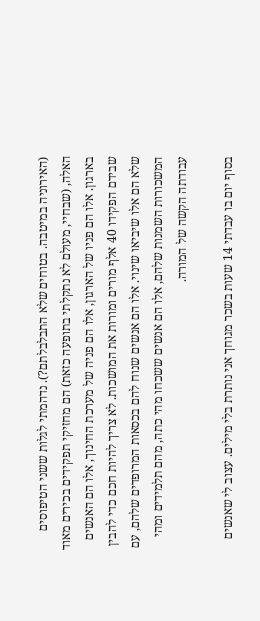(האירוניה במיטבה. בטוחים שלא התבלבלתם?). נדהמתי לגלות ששני הטיפוסים האלה, (שבחיי, מעולם לא נתקלתי בתופעה כזאת) הם מחזיקי תפקידים בכירים מאוד בארגון. אלו הם פניו של הארגון, אלו הם פניה של מערכת החינוך, אלו הם האנשים שבידם הפקידו 40 אלף מורים ומורות את המושכות. לא צריך להיות חכם כדי להבין שלא הם אלו שיביאו שינוי. אלו הם אנשים שנוח להם בכסאות המרופדים שלהם, עם המשכורות השמנות שלהם, אלו הם אנשים ששכחו מהי כתה, מהם תלמידים ומהי עבודתה הקשה של המורה.

בסוף יום בו עבדתי 14 שעות בשכר מגוחך אני נותרת בלי מילים. עצוב לי שאנשים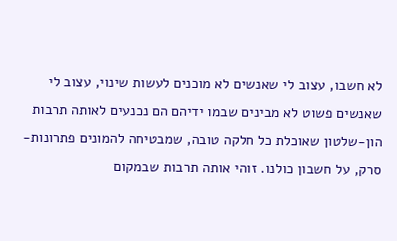לא חשבו, עצוב לי שאנשים לא מוכנים לעשות שינוי, עצוב לי שאנשים פשוט לא מבינים שבמו ידיהם הם נכנעים לאותה תרבות הון-שלטון שאוכלת כל חלקה טובה, שמבטיחה להמונים פתרונות-סרק, על חשבון כולנו. זוהי אותה תרבות שבמקום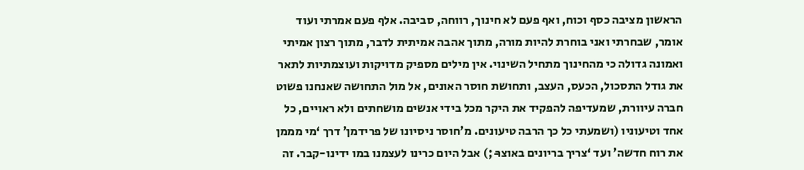הראשון מציבה כסף וכוח, ואף פעם לא חינוך, רווחה, סביבה. אלף פעם אמרתי ועוד אומר, שבחרתי ואני בוחרת להיות מורה, מתוך אהבה אמיתית לדבר, מתוך רצון אמיתי ואמונה גדולה כי מהחינוך מתחיל השינוי. אין מילים מספיק מדויקות ועוצמתיות לתאר את גודל התסכול, הכעס, העצב, ותחושת חוסר האונים, אל מול התחושה שאנחנו פשוט חברה עיוורת, שמעדיפה להפקיד את היקר מכל בידי אנשים מושחתים ולא ראויים, כל אחד וטיעוניו (ושמעתי כל כך הרבה טיעונים. מ’חוסר ניסיונו של פרידמן’ דרך ‘מי מממן את רוח חדשה’ ועד ‘צריך בריונים באוצר̵ ;) אבל היום כרינו לעצמנו במו ידינו-קבר. זה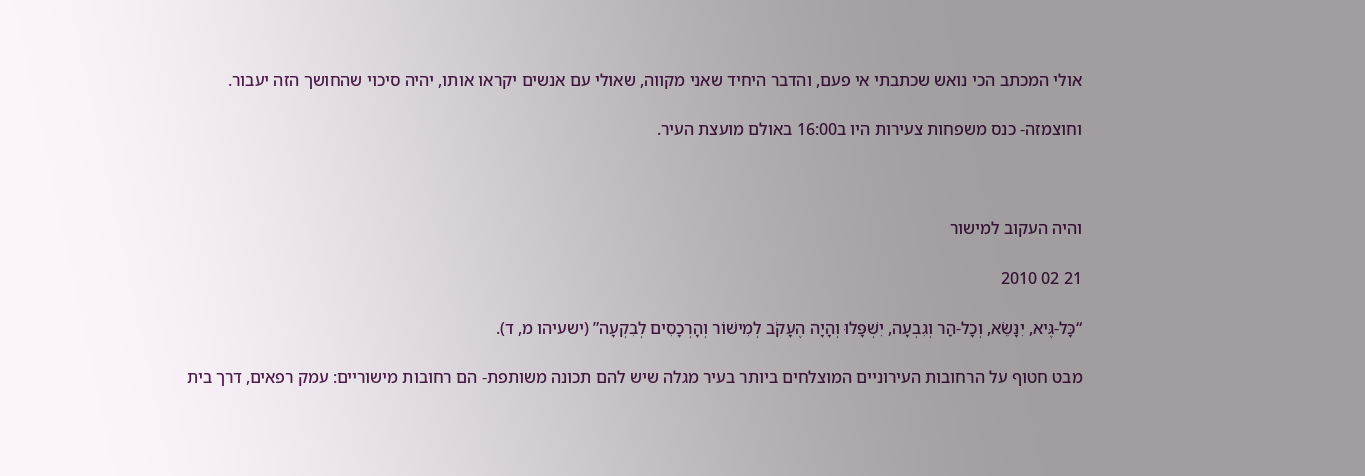אולי המכתב הכי נואש שכתבתי אי פעם, והדבר היחיד שאני מקווה, שאולי עם אנשים יקראו אותו, יהיה סיכוי שהחושך הזה יעבור.

וחוצמזה- כנס משפחות צעירות היו ב16:00 באולם מועצת העיר.



והיה העקוב למישור

21 02 2010

“כָּל-גֶּיא, יִנָּשֵׂא, וְכָל-הַר וְגִבְעָה, יִשְׁפָּלוּ וְהָיָה הֶעָקֹב לְמִישׁוֹר וְהָרְכָסִים לְבִקְעָה” (ישעיהו מ, ד).

מבט חטוף על הרחובות העירוניים המוצלחים ביותר בעיר מגלה שיש להם תכונה משותפת- הם רחובות מישוריים: עמק רפאים, דרך בית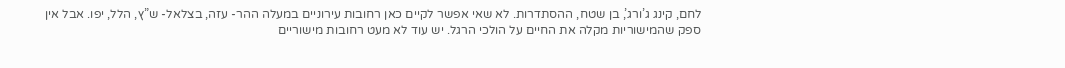לחם, קינג ג’ורג’, בן שטח, ההסתדרות. לא שאי אפשר לקיים כאן רחובות עירוניים במעלה ההר- עזה, בצלאל- ש”ץ, הלל, יפו. אבל אין ספק שהמישוריות מקלה את החיים על הולכי הרגל. יש עוד לא מעט רחובות מישוריים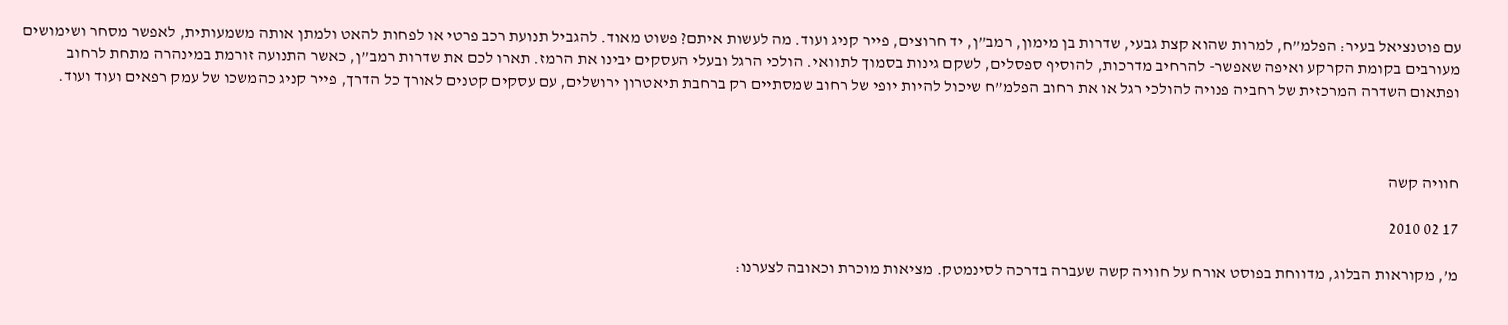עם פוטנציאל בעיר: הפלמ”ח, למרות שהוא קצת גבעי, שדרות בן מימון, רמב”ן, יד חרוצים, פייר קניג ועוד. מה לעשות איתם? פשוט מאוד. להגביל תנועת רכב פרטי או לפחות להאט ולמתן אותה משמעותית, לאפשר מסחר ושימושים מעורבים בקומת הקרקע ואיפה שאפשר- להרחיב מדרכות, להוסיף ספסלים, לשקם גינות בסמוך לתוואי. הולכי הרגל ובעלי העסקים יבינו את הרמז. תארו לכם את שדרות רמב”ן, כאשר התנועה זורמת במינהרה מתחת לרחוב ופתאום השדרה המרכזית של רחביה פנויה להולכי רגל או את רחוב הפלמ”ח שיכול להיות יופי של רחוב שמסתיים רק ברחבת תיאטרון ירושלים, עם עסקים קטנים לאורך כל הדרך, פייר קניג כהמשכו של עמק רפאים ועוד ועוד.



חוויה קשה

17 02 2010

מ’, מקוראות הבלוג, מדווחת בפוסט אורח על חוויה קשה שעברה בדרכה לסינמטק. מציאות מוכרת וכאובה לצערנו: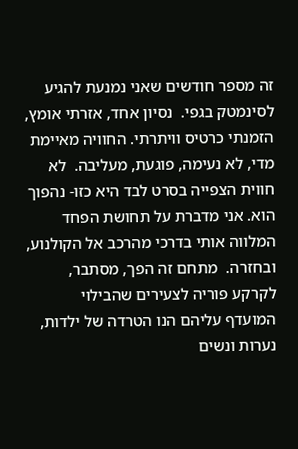זה מספר חודשים שאני נמנעת להגיע לסינמטק בגפי.  נסיון אחד, אזרתי אומץ, הזמנתי כרטיס וויתרתי. החוויה מאיימת מדי, לא נעימה, פוגעת, מעליבה.  לא חווית הצפייה בסרט לבד היא כזו- נהפוך הוא. אני מדברת על תחושת הפחד המלווה אותי בדרכי מהרכב אל הקולנוע, ובחזרה.  מתחם זה הפך, מסתבר, לקרקע פוריה לצעירים שהבילוי המועדף עליהם הנו הטרדה של ילדות, נערות ונשים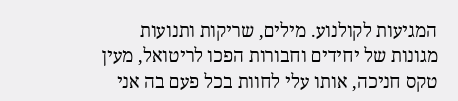המגיעות לקולנוע. מילים, שריקות ותנועות מגונות של יחידים וחבורות הפכו לריטואל, מעין טקס חניכה, אותו עלי לחוות בכל פעם בה אני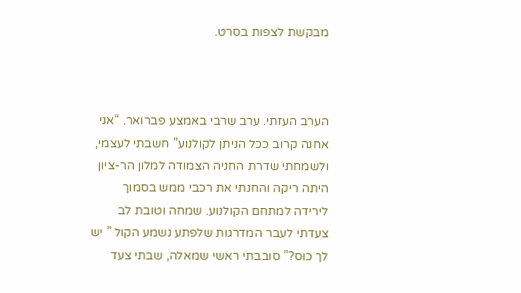מבקשת לצפות בסרט.



הערב העזתי. ערב שרבי באמצע פברואר. “אני אחנה קרוב ככל הניתן לקולנוע” חשבתי לעצמי, ולשמחתי שדרת החניה הצמודה למלון הר-ציון היתה ריקה והחנתי את רכבי ממש בסמוך לירידה למתחם הקולנוע. שמחה וטובת לב צעדתי לעבר המדרגות שלפתע נשמע הקול ” יש לך כוּס?” סובבתי ראשי שמאלה, שבתי צעד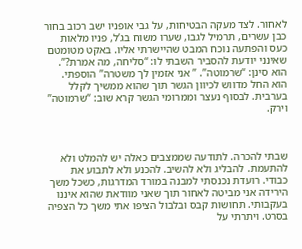לאחור. לצד מעקה הבטיחות, על גבי אופניו ישב רכוב בחור כבן עשרים, תרמיל לגבו, שערו משוח בג’ל, פניו מלאות כעס והפתעה נוכח המבט שהיישרתי אליו. באקט מטומטם שאינני יודעת להסביר השבתי לו: “סליחה, מה אמרת?”. הוא סינן: “שרמוטה”. ” אני אזמין לך משטרה” הוספתי. הוא החל מדווש לכיוון הגשר תוך שהוא ממשיך לקלל בערבית. לבסוף נעצר וממרומי הגשר קרא שוב: “שרמוטה” וירק.



שבתי להכרה. לתודעה שממצבים כאלה יש להמלט ולא להתעמת. להבליג ולא להשיב. להכנע ולא לתבוע את כבודי. רועדת נכנסתי למבנה במורד המדרגות, כשכל משך הירידה אני מביטה לאחור תוך שאני מוודאת שהוא איננו בעקבותי. תחושות קבס ובלבול הציפו אתי משך כל הצפיה בסרט. ויתרתי על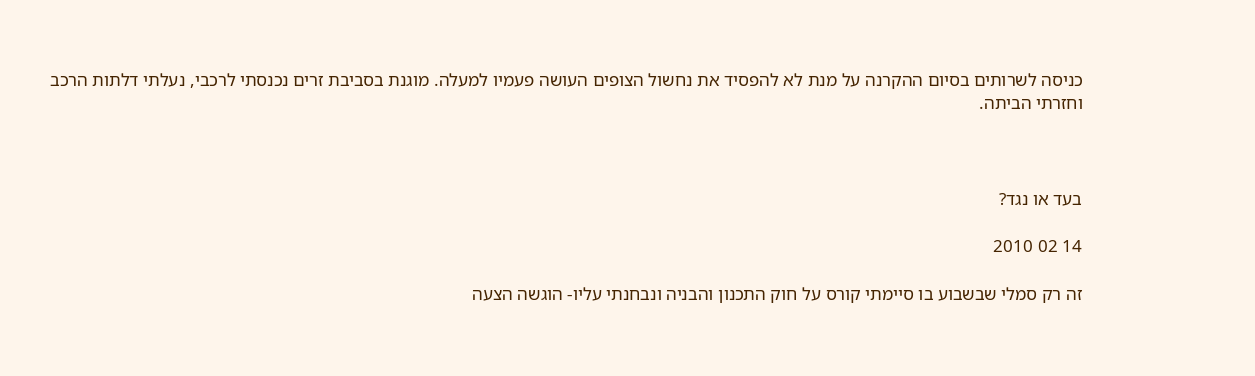כניסה לשרותים בסיום ההקרנה על מנת לא להפסיד את נחשול הצופים העושה פעמיו למעלה. מוגנת בסביבת זרים נכנסתי לרכבי, נעלתי דלתות הרכב וחזרתי הביתה.



בעד או נגד?

14 02 2010

זה רק סמלי שבשבוע בו סיימתי קורס על חוק התכנון והבניה ונבחנתי עליו- הוגשה הצעה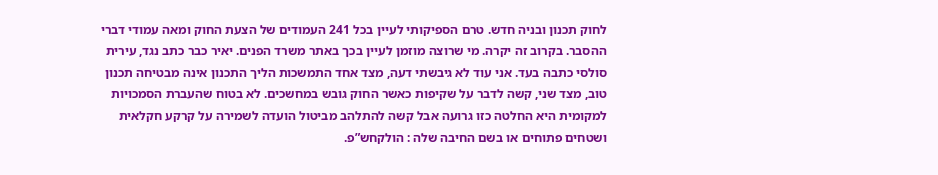לחוק תכנון ובניה חדש. טרם הספיקותי לעיין בכל 241 העמודים של הצעת החוק ומאה עמודי דברי ההסבר. בקרוב זה יקרה. מי שרוצה מוזמן לעיין בכך באתר משרד הפנים. יאיר כבר כתב נגד, עירית סולסי כתבה בעד. אני עוד לא גיבשתי דעה, מצד אחד התמשכות הליך התכנון אינה מבטיחה תכנון טוב, מצד שני, קשה לדבר על שקיפות כאשר החוק גובש במחשכים. לא בטוח שהעברת הסמכויות למקומית היא החלטה כזו גרועה אבל קשה להתלהב מביטול הועדה לשמירה על קרקע חקלאית ושטחים פתוחים או בשם החיבה שלה : הולקחש”פ.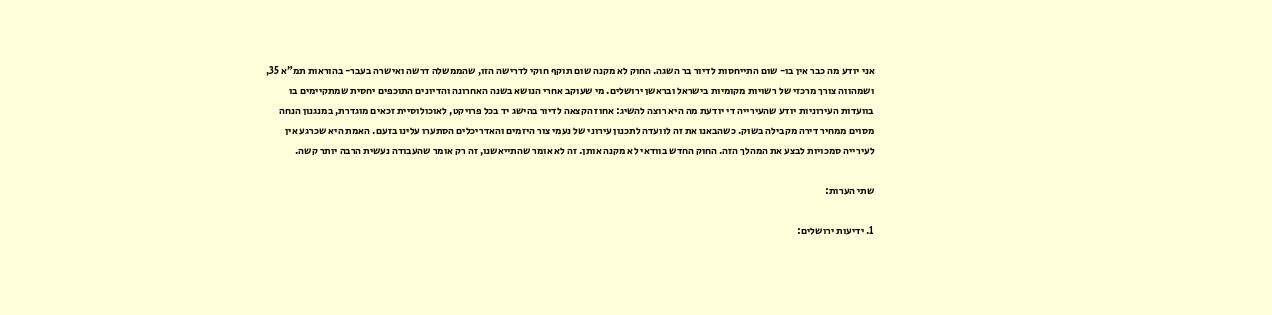אני יודע מה כבר אין בו- שום התייחסות לדיור בר השגה. החוק לא מקנה שום תוקף חוקי לדרישה הזו, שהממשלה דרשה ואישרה בעבר- בהוראות תמ”א 35, ושמהווה צורך מרכזי של רשויות מקומיות בישראל ובראשן ירושלים. מי שעוקב אחרי הנושא בשנה האחרונה והדיונים התוכפים יחסית שמתקיימים בו בוועדות העירוניות יודע שהעירייה די יודעת מה היא רוצה להשיג: אחוז הקצאה לדיור בהישג יד בכל פרויקט, לאוכולוסיית זכאים מוגדרת, במנגנון הנחה מסוים ממחיר דירה מקבילה בשוק. כשהבאנו את זה לוועדה לתכנון עירוני של נעמי צור היזמים והאדריכלים הסתערו עלינו בזעם. האמת היא שכרגע אין לעירייה סמכויות לבצע את המהלך הזה. החוק החדש בוודאי לא מקנה אותן. זה לא אומר שהתייאשנו, זה רק אומר שהעבודה נעשית הרבה יותר קשה.

שתי הערות:

1. ידיעות ירושלים: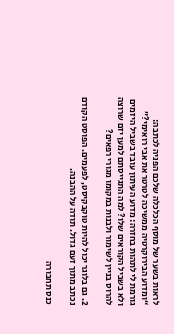לראות בשער של מוסף הכלכלה שלכם הפניה לכתבה: “ומדוע הבירוקרטיה ממשיכה לטרטר את אבי רואימי?” גורמת לי לתהות בחזרה: מדוע העיתון עובד בשביל היזמים ולא בשביל הקוראים שלו? למה התגייסתם למען יזם שרוצה להרוס בניין לשימור ולבנות במקומו מגורי רפאים?

2. גם בלוגר יכול להיות טוקבקיסט, לפעמים. הפוסט הקודם נכתב מתוך זעם גדול. תודה על ההבנה.

כנס תחבורה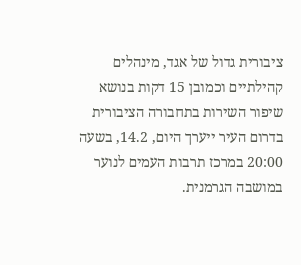ציבורית גדול של אגד, מינהלים קהילתיים וכמובן 15 דקות בנושא שיפור השירות בתחבורה הציבורית בדרום העיר ייערך היום, 14.2, בשעה 20:00 במרכז תרבות העמים לנוער במושבה הגרמנית.